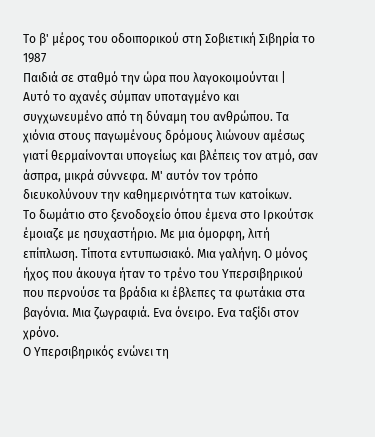Το β' μέρος του οδοιπορικού στη Σοβιετική Σιβηρία το 1987
Παιδιά σε σταθμό την ώρα που λαγοκοιμούνται |
Αυτό το αχανές σύμπαν υποταγμένο και συγχωνευμένο από τη δύναμη του ανθρώπου. Τα χιόνια στους παγωμένους δρόμους λιώνουν αμέσως γιατί θερμαίνονται υπογείως και βλέπεις τον ατμό, σαν άσπρα, μικρά σύννεφα. Μ' αυτόν τον τρόπο διευκολύνουν την καθημερινότητα των κατοίκων.
Το δωμάτιο στο ξενοδοχείο όπου έμενα στο Ιρκούτσκ έμοιαζε με ησυχαστήριο. Με μια όμορφη, λιτή επίπλωση. Τίποτα εντυπωσιακό. Μια γαλήνη. Ο μόνος ήχος που άκουγα ήταν το τρένο του Υπερσιβηρικού που περνούσε τα βράδια κι έβλεπες τα φωτάκια στα βαγόνια. Μια ζωγραφιά. Ενα όνειρο. Ενα ταξίδι στον χρόνο.
Ο Υπερσιβηρικός ενώνει τη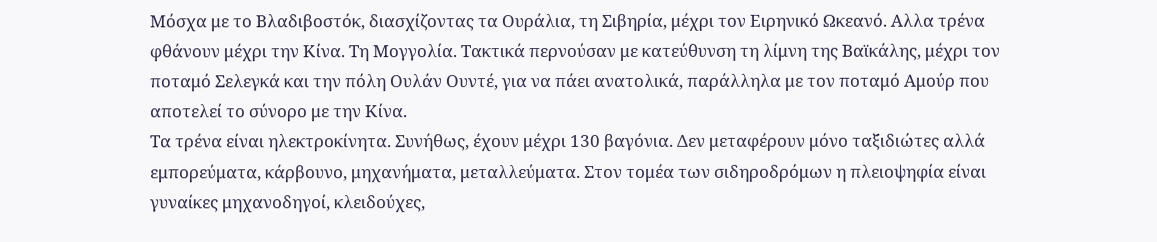Μόσχα με το Βλαδιβοστόκ, διασχίζοντας τα Ουράλια, τη Σιβηρία, μέχρι τον Ειρηνικό Ωκεανό. Αλλα τρένα φθάνουν μέχρι την Κίνα. Τη Μογγολία. Τακτικά περνούσαν με κατεύθυνση τη λίμνη της Βαϊκάλης, μέχρι τον ποταμό Σελεγκά και την πόλη Ουλάν Ουντέ, για να πάει ανατολικά, παράλληλα με τον ποταμό Αμούρ που αποτελεί το σύνορο με την Κίνα.
Τα τρένα είναι ηλεκτροκίνητα. Συνήθως, έχουν μέχρι 130 βαγόνια. Δεν μεταφέρουν μόνο ταξιδιώτες αλλά εμπορεύματα, κάρβουνο, μηχανήματα, μεταλλεύματα. Στον τομέα των σιδηροδρόμων η πλειοψηφία είναι γυναίκες μηχανοδηγοί, κλειδούχες,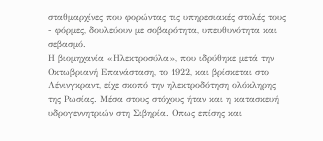σταθμαρχίνες που φορώντας τις υπηρεσιακές στολές τους - φόρμες, δουλεύουν με σοβαρότητα, υπευθυνότητα και σεβασμό.
Η βιομηχανία «Ηλεκτροσύλα», που ιδρύθηκε μετά την Οκτωβριανή Επανάσταση, το 1922, και βρίσκεται στο Λένινγκραντ, είχε σκοπό την ηλεκτροδότηση ολόκληρης της Ρωσίας. Μέσα στους στόχους ήταν και η κατασκευή υδρογεννητριών στη Σιβηρία. Οπως επίσης και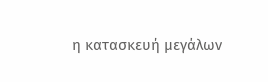η κατασκευή μεγάλων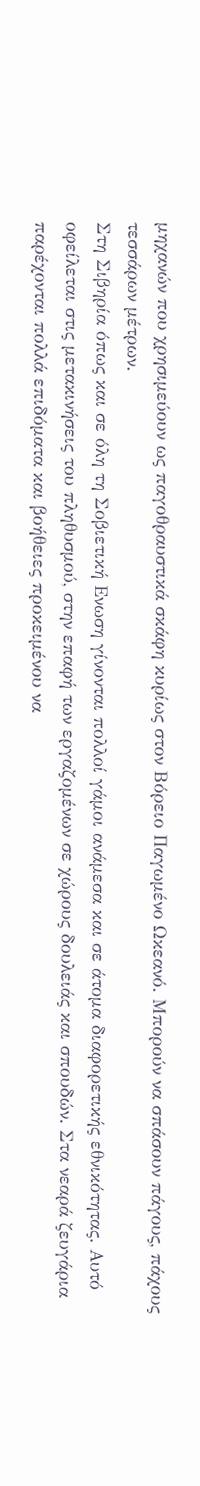μηχανών που χρησιμεύουν ως παγοθραυστικά σκάφη κυρίως στον Βόρειο Παγωμένο Ωκεανό. Μπορούν να σπάσουν πάγους, πάχους τεσσάρων μέτρων.
Στη Σιβηρία όπως και σε όλη τη Σοβιετική Ενωση γίνονται πολλοί γάμοι ανάμεσα και σε άτομα διαφορετικής εθνικότητας. Αυτό οφείλεται στις μετακινήσεις του πληθυσμού, στην επαφή των εργαζομένων σε χώρους δουλειάς και σπουδών. Στα νεαρά ζευγάρια παρέχονται πολλά επιδόματα και βοήθειες προκειμένου να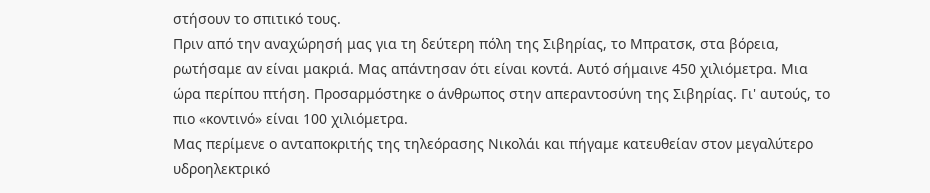στήσουν το σπιτικό τους.
Πριν από την αναχώρησή μας για τη δεύτερη πόλη της Σιβηρίας, το Μπρατσκ, στα βόρεια, ρωτήσαμε αν είναι μακριά. Μας απάντησαν ότι είναι κοντά. Αυτό σήμαινε 450 χιλιόμετρα. Μια ώρα περίπου πτήση. Προσαρμόστηκε ο άνθρωπος στην απεραντοσύνη της Σιβηρίας. Γι' αυτούς, το πιο «κοντινό» είναι 100 χιλιόμετρα.
Μας περίμενε ο ανταποκριτής της τηλεόρασης Νικολάι και πήγαμε κατευθείαν στον μεγαλύτερο υδροηλεκτρικό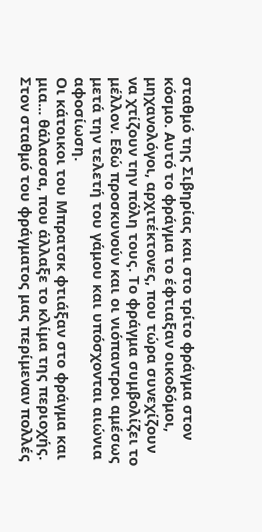σταθμό της Σιβηρίας και στο τρίτο φράγμα στον κόσμο. Αυτό το φράγμα το έφτιαξαν οικοδόμοι, μηχανολόγοι, αρχιτέκτονες, που τώρα συνεχίζουν να χτίζουν την πόλη τους. Το φράγμα συμβολίζει το μέλλον. Εδώ προσκυνούν και οι νιόπαντροι αμέσως μετά την τελετή του γάμου και υπόσχονται αιώνια αφοσίωση.
Οι κάτοικοι του Μπρατσκ φτιάξαν στο φράγμα και μια... θάλασσα, που άλλαξε το κλίμα της περιοχής. Στον σταθμό του φράγματος μας περίμεναν πολλές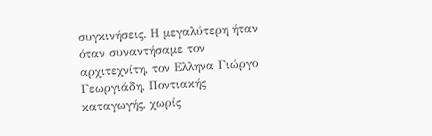συγκινήσεις. Η μεγαλύτερη ήταν όταν συναντήσαμε τον αρχιτεχνίτη, τον Ελληνα Γιώργο Γεωργιάδη, Ποντιακής καταγωγής, χωρίς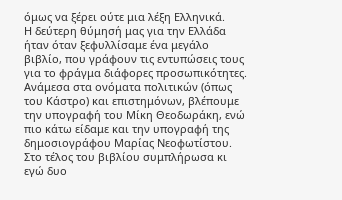όμως να ξέρει ούτε μια λέξη Ελληνικά.
Η δεύτερη θύμησή μας για την Ελλάδα ήταν όταν ξεφυλλίσαμε ένα μεγάλο βιβλίο, που γράφουν τις εντυπώσεις τους για το φράγμα διάφορες προσωπικότητες. Ανάμεσα στα ονόματα πολιτικών (όπως του Κάστρο) και επιστημόνων, βλέπουμε την υπογραφή του Μίκη Θεοδωράκη, ενώ πιο κάτω είδαμε και την υπογραφή της δημοσιογράφου Μαρίας Νεοφωτίστου. Στο τέλος του βιβλίου συμπλήρωσα κι εγώ δυο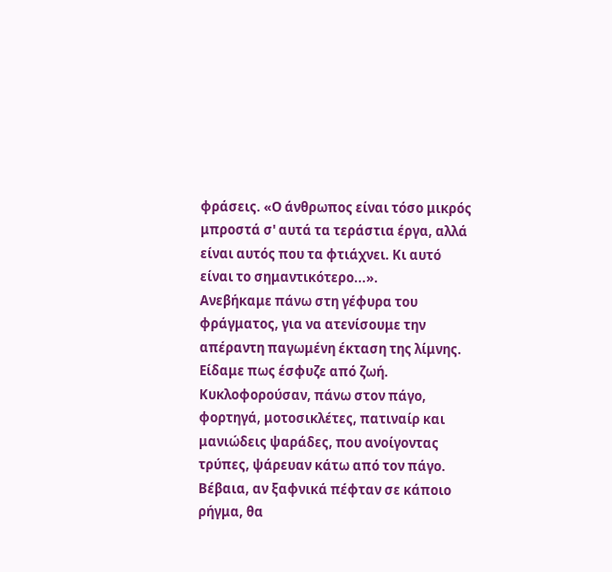φράσεις. «Ο άνθρωπος είναι τόσο μικρός μπροστά σ' αυτά τα τεράστια έργα, αλλά είναι αυτός που τα φτιάχνει. Κι αυτό είναι το σημαντικότερο...».
Ανεβήκαμε πάνω στη γέφυρα του φράγματος, για να ατενίσουμε την απέραντη παγωμένη έκταση της λίμνης. Είδαμε πως έσφυζε από ζωή. Κυκλοφορούσαν, πάνω στον πάγο, φορτηγά, μοτοσικλέτες, πατιναίρ και μανιώδεις ψαράδες, που ανοίγοντας τρύπες, ψάρευαν κάτω από τον πάγο. Βέβαια, αν ξαφνικά πέφταν σε κάποιο ρήγμα, θα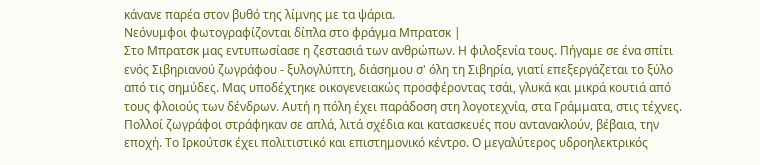κάνανε παρέα στον βυθό της λίμνης με τα ψάρια.
Νεόνυμφοι φωτογραφίζονται δίπλα στο φράγμα Μπρατσκ |
Στο Μπρατσκ μας εντυπωσίασε η ζεστασιά των ανθρώπων. Η φιλοξενία τους. Πήγαμε σε ένα σπίτι ενός Σιβηριανού ζωγράφου - ξυλογλύπτη, διάσημου σ' όλη τη Σιβηρία, γιατί επεξεργάζεται το ξύλο από τις σημύδες. Μας υποδέχτηκε οικογενειακώς προσφέροντας τσάι, γλυκά και μικρά κουτιά από τους φλοιούς των δένδρων. Αυτή η πόλη έχει παράδοση στη λογοτεχνία, στα Γράμματα, στις τέχνες.
Πολλοί ζωγράφοι στράφηκαν σε απλά, λιτά σχέδια και κατασκευές που αντανακλούν, βέβαια, την εποχή. Το Ιρκούτσκ έχει πολιτιστικό και επιστημονικό κέντρο. Ο μεγαλύτερος υδροηλεκτρικός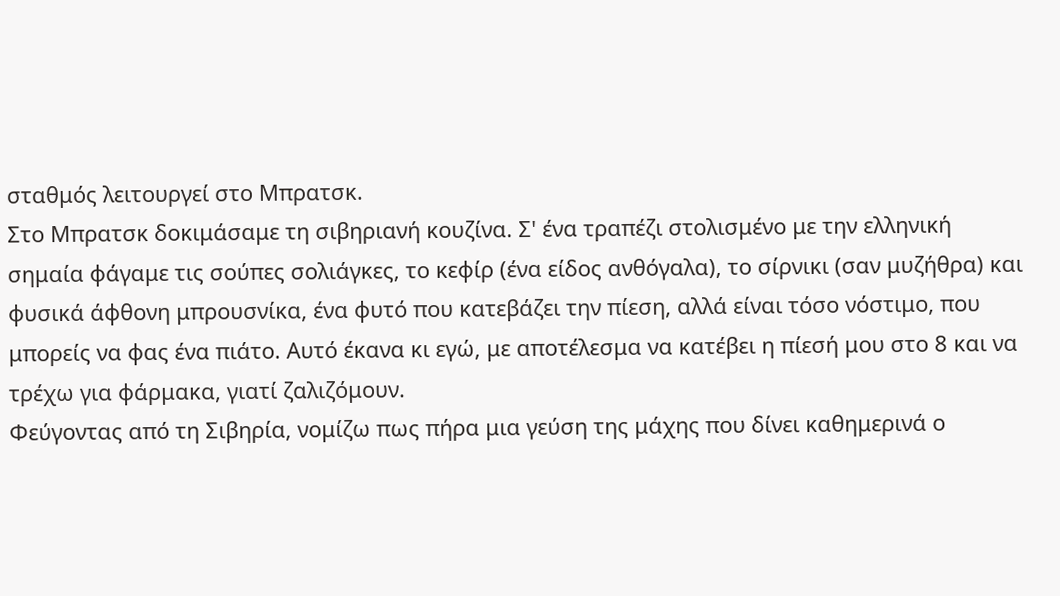σταθμός λειτουργεί στο Μπρατσκ.
Στο Μπρατσκ δοκιμάσαμε τη σιβηριανή κουζίνα. Σ' ένα τραπέζι στολισμένο με την ελληνική σημαία φάγαμε τις σούπες σολιάγκες, το κεφίρ (ένα είδος ανθόγαλα), το σίρνικι (σαν μυζήθρα) και φυσικά άφθονη μπρουσνίκα, ένα φυτό που κατεβάζει την πίεση, αλλά είναι τόσο νόστιμο, που μπορείς να φας ένα πιάτο. Αυτό έκανα κι εγώ, με αποτέλεσμα να κατέβει η πίεσή μου στο 8 και να τρέχω για φάρμακα, γιατί ζαλιζόμουν.
Φεύγοντας από τη Σιβηρία, νομίζω πως πήρα μια γεύση της μάχης που δίνει καθημερινά ο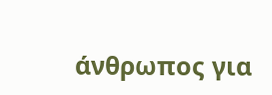άνθρωπος για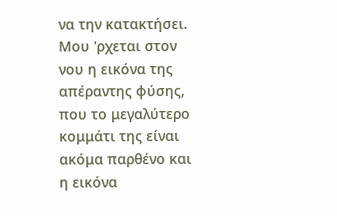να την κατακτήσει. Μου 'ρχεται στον νου η εικόνα της απέραντης φύσης, που το μεγαλύτερο κομμάτι της είναι ακόμα παρθένο και η εικόνα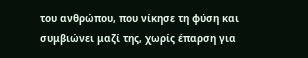του ανθρώπου, που νίκησε τη φύση και συμβιώνει μαζί της, χωρίς έπαρση για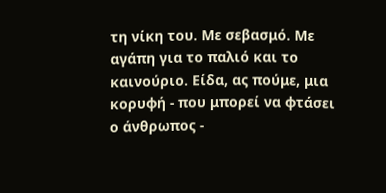τη νίκη του. Με σεβασμό. Με αγάπη για το παλιό και το καινούριο. Είδα, ας πούμε, μια κορυφή - που μπορεί να φτάσει ο άνθρωπος -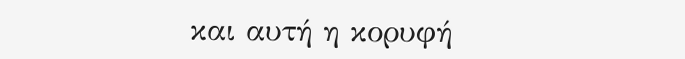και αυτή η κορυφή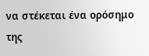να στέκεται ένα ορόσημο της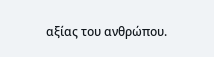αξίας του ανθρώπου.